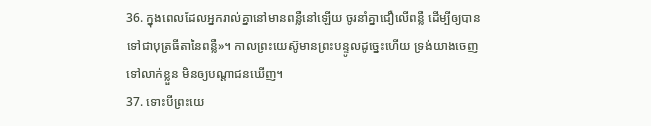36. ក្នុងពេលដែលអ្នករាល់គ្នានៅមានពន្លឺនៅឡើយ ចូរនាំគ្នាជឿលើពន្លឺ ដើម្បីឲ្យបានទៅជាបុត្រធីតានៃពន្លឺ»។ កាលព្រះយេស៊ូមានព្រះបន្ទូលដូច្នេះហើយ ទ្រង់យាងចេញទៅលាក់ខ្លួន មិនឲ្យបណ្ដាជនឃើញ។
37. ទោះបីព្រះយេ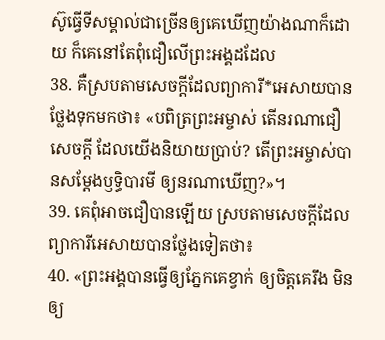ស៊ូធ្វើទីសម្គាល់ជាច្រើនឲ្យគេឃើញយ៉ាងណាក៏ដោយ ក៏គេនៅតែពុំជឿលើព្រះអង្គដដែល
38. គឺស្របតាមសេចក្ដីដែលព្យាការី*អេសាយបានថ្លែងទុកមកថា៖ «បពិត្រព្រះអម្ចាស់ តើនរណាជឿសេចក្ដី ដែលយើងនិយាយប្រាប់? តើព្រះអម្ចាស់បានសម្តែងឫទ្ធិបារមី ឲ្យនរណាឃើញ?»។
39. គេពុំអាចជឿបានឡើយ ស្របតាមសេចក្ដីដែលព្យាការីអេសាយបានថ្លែងទៀតថា៖
40. «ព្រះអង្គបានធ្វើឲ្យភ្នែកគេខ្វាក់ ឲ្យចិត្តគេរឹង មិនឲ្យ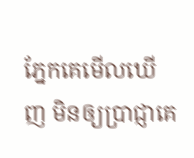ភ្នែកគេមើលឃើញ មិនឲ្យប្រាជ្ញាគេ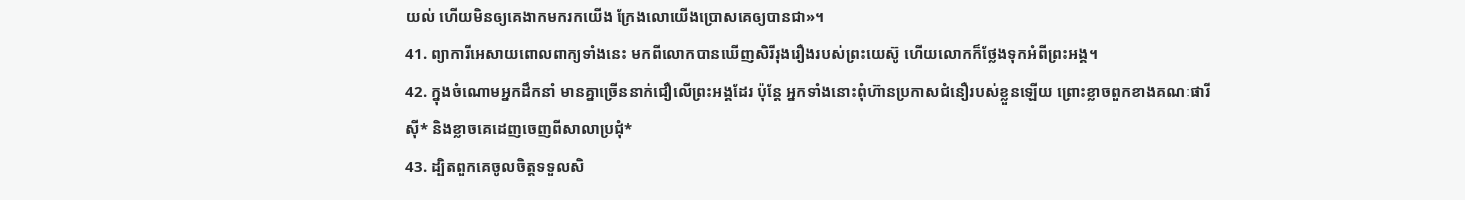យល់ ហើយមិនឲ្យគេងាកមករកយើង ក្រែងលោយើងប្រោសគេឲ្យបានជា»។
41. ព្យាការីអេសាយពោលពាក្យទាំងនេះ មកពីលោកបានឃើញសិរីរុងរឿងរបស់ព្រះយេស៊ូ ហើយលោកក៏ថ្លែងទុកអំពីព្រះអង្គ។
42. ក្នុងចំណោមអ្នកដឹកនាំ មានគ្នាច្រើននាក់ជឿលើព្រះអង្គដែរ ប៉ុន្តែ អ្នកទាំងនោះពុំហ៊ានប្រកាសជំនឿរបស់ខ្លួនឡើយ ព្រោះខ្លាចពួកខាងគណៈផារីស៊ី* និងខ្លាចគេដេញចេញពីសាលាប្រជុំ*
43. ដ្បិតពួកគេចូលចិត្តទទួលសិ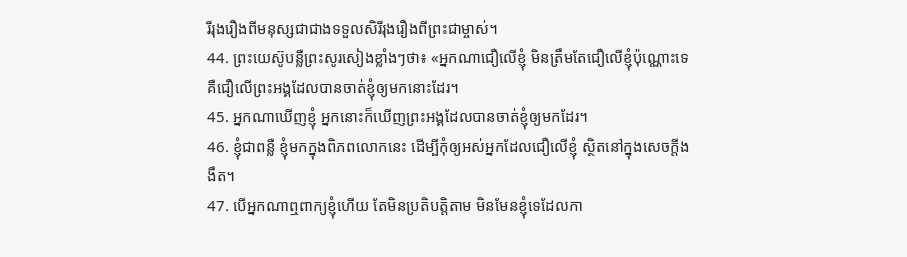រីរុងរឿងពីមនុស្សជាជាងទទួលសិរីរុងរឿងពីព្រះជាម្ចាស់។
44. ព្រះយេស៊ូបន្លឺព្រះសូរសៀងខ្លាំងៗថា៖ «អ្នកណាជឿលើខ្ញុំ មិនត្រឹមតែជឿលើខ្ញុំប៉ុណ្ណោះទេ គឺជឿលើព្រះអង្គដែលបានចាត់ខ្ញុំឲ្យមកនោះដែរ។
45. អ្នកណាឃើញខ្ញុំ អ្នកនោះក៏ឃើញព្រះអង្គដែលបានចាត់ខ្ញុំឲ្យមកដែរ។
46. ខ្ញុំជាពន្លឺ ខ្ញុំមកក្នុងពិភពលោកនេះ ដើម្បីកុំឲ្យអស់អ្នកដែលជឿលើខ្ញុំ ស្ថិតនៅក្នុងសេចក្ដីងងឹត។
47. បើអ្នកណាឮពាក្យខ្ញុំហើយ តែមិនប្រតិបត្តិតាម មិនមែនខ្ញុំទេដែលកា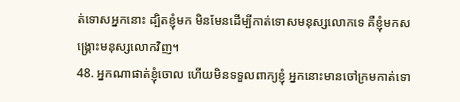ត់ទោសអ្នកនោះ ដ្បិតខ្ញុំមក មិនមែនដើម្បីកាត់ទោសមនុស្សលោកទេ គឺខ្ញុំមកសង្គ្រោះមនុស្សលោកវិញ។
48. អ្នកណាផាត់ខ្ញុំចោល ហើយមិនទទួលពាក្យខ្ញុំ អ្នកនោះមានចៅក្រមកាត់ទោ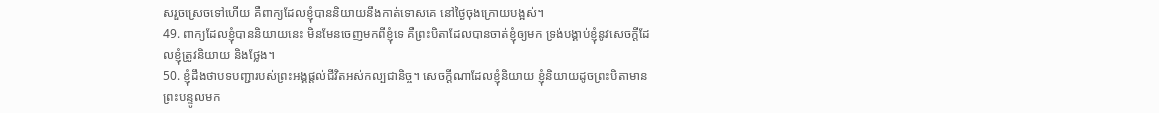សរួចស្រេចទៅហើយ គឺពាក្យដែលខ្ញុំបាននិយាយនឹងកាត់ទោសគេ នៅថ្ងៃចុងក្រោយបង្អស់។
49. ពាក្យដែលខ្ញុំបាននិយាយនេះ មិនមែនចេញមកពីខ្ញុំទេ គឺព្រះបិតាដែលបានចាត់ខ្ញុំឲ្យមក ទ្រង់បង្គាប់ខ្ញុំនូវសេចក្ដីដែលខ្ញុំត្រូវនិយាយ និងថ្លែង។
50. ខ្ញុំដឹងថាបទបញ្ជារបស់ព្រះអង្គផ្ដល់ជីវិតអស់កល្បជានិច្ច។ សេចក្ដីណាដែលខ្ញុំនិយាយ ខ្ញុំនិយាយដូចព្រះបិតាមានព្រះបន្ទូលមក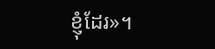ខ្ញុំដែរ»។